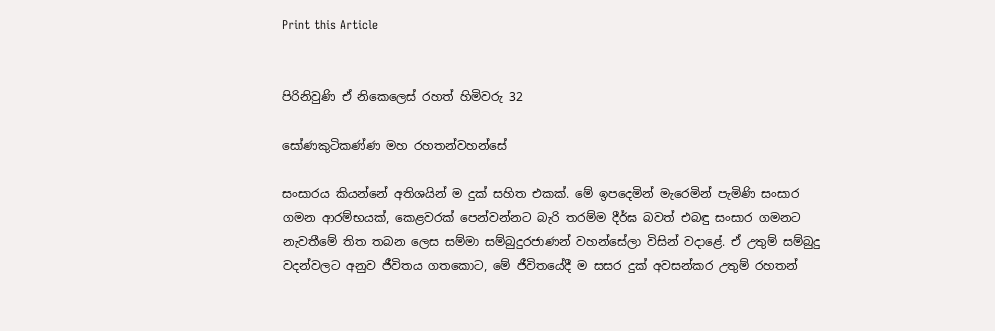Print this Article


පිරිනිවුණි ඒ නිකෙලෙස් රහත් හිමිවරු 32

සෝණකුටිකණ්ණ මහ රහතන්වහන්සේ

සංසාරය කියන්නේ අතිශයින් ම දුක් සහිත එකක්. මේ ඉපදෙමින් මැරෙමින් පැමිණි සංසාර ගමන ආරම්භයක්, කෙළවරක් පෙන්වන්නට බැරි තරම්ම දීර්ඝ බවත් එබඳු සංසාර ගමනට නැවතීමේ තිත තබන ලෙස සම්මා සම්බුදුරජාණන් වහන්සේලා විසින් වදාළේ. ඒ උතුම් සම්බුදු වදන්වලට අනුව ජීවිතය ගතකොට, මේ ජීවිතයේදී ම සසර දුක් අවසන්කර උතුම් රහතන්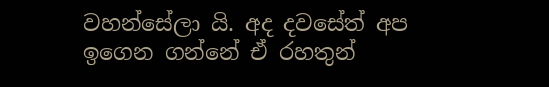වහන්සේලා යි. අද දවසේත් අප ඉගෙන ගන්නේ ඒ රහතුන්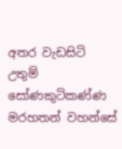අතර වැඩසිටි උතුම් සෝණකුටිකණ්ණ මරහතන් වහන්සේ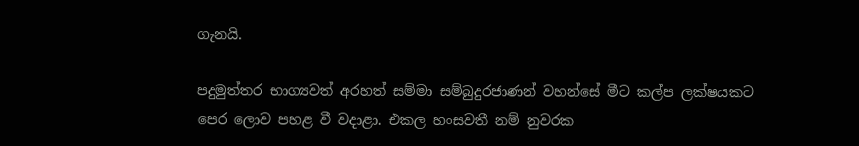ගැනයි.

පදුමුත්තර භාග්‍යවත් අරහත් සම්මා සම්බුදුරජාණන් වහන්සේ මීට කල්ප ලක්ෂයකට පෙර ලොව පහළ වී වදාළා. එකල හංසවතී නම් නුවරක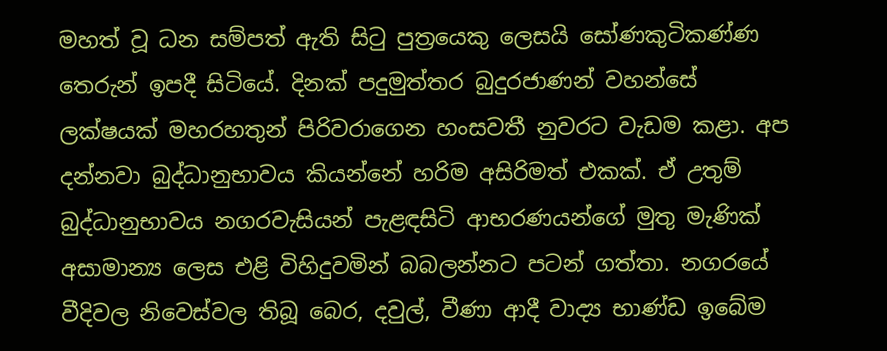මහත් වූ ධන සම්පත් ඇති සිටු පුත්‍රයෙකු ලෙසයි සෝණකුටිකණ්ණ තෙරුන් ඉපදී සිටියේ. දිනක් පදුමුත්තර බුදුරජාණන් වහන්සේ ලක්ෂයක් මහරහතුන් පිරිවරාගෙන හංසවතී නුවරට වැඩම කළා. අප දන්නවා බුද්ධානුභාවය කියන්නේ හරිම අසිරිමත් එකක්. ඒ උතුම් බුද්ධානුභාවය නගරවැසියන් පැළඳසිටි ආභරණයන්ගේ මුතු මැණික් අසාමාන්‍ය ලෙස එළි විහිදුවමින් බබලන්නට පටන් ගත්තා. නගරයේ වීදිවල නිවෙස්වල තිබූ බෙර, දවුල්, වීණා ආදී වාද්‍ය භාණ්ඩ ඉබේම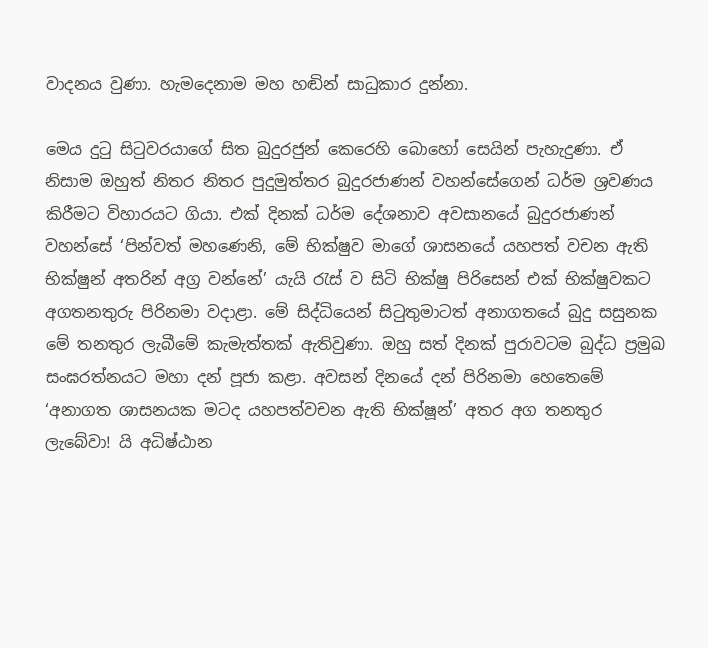වාදනය වුණා. හැමදෙනාම මහ හඬින් සාධුකාර දුන්නා.

මෙය දුටු සිටුවරයාගේ සිත බුදුරජුන් කෙරෙහි බොහෝ සෙයින් පැහැදුණා. ඒ නිසාම ඔහුත් නිතර නිතර පුදුමුත්තර බුදුරජාණන් වහන්සේගෙන් ධර්ම ශ්‍රවණය කිරීමට විහාරයට ගියා. එක් දිනක් ධර්ම දේශනාව අවසානයේ බුදුරජාණන් වහන්සේ ‘පින්වත් මහණෙනි, මේ භික්ෂුව මාගේ ශාසනයේ යහපත් වචන ඇති භික්ෂුන් අතරින් අග්‍ර වන්නේ’ යැයි රැස් ව සිටි භික්ෂු පිරිසෙන් එක් භික්ෂුවකට අගතනතුරු පිරිනමා වදාළා. මේ සිද්ධියෙන් සිටුතුමාටත් අනාගතයේ බුදු සසුනක මේ තනතුර ලැබීමේ කැමැත්තක් ඇතිවුණා. ඔහු සත් දිනක් පුරාවටම බුද්ධ ප්‍රමුඛ සංඝරත්නයට මහා දන් පූජා කළා. අවසන් දිනයේ දන් පිරිනමා හෙතෙමේ ‘අනාගත ශාසනයක මටද යහපත්වචන ඇති භික්ෂූන්’ අතර අග තනතුර ලැබේවා! යි අධිෂ්ඨාන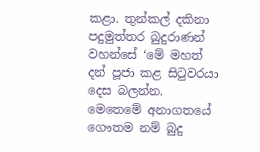කළා. තුන්කල් දකිනා පදුමුත්තර බුදුරාණන් වහන්සේ ‘මේ මහත් දන් පූජා කළ සිටුවරයා දෙස බලන්න. මෙතෙමේ අනාගතයේ ගෞතම නම් බුදු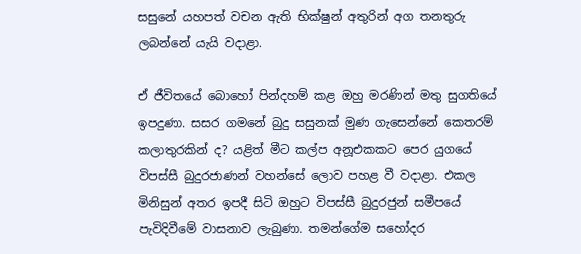සසුනේ යහපත් වචන ඇති භික්ෂුන් අතුරින් අග තනතුරු ලබන්නේ යැයි වදාළා.

ඒ ජීවිතයේ බොහෝ පින්දහම් කළ ඔහු මරණින් මතු සුගතියේ ඉපදුණා. සසර ගමනේ බුදු සසුනක් මුණ ගැසෙන්නේ කෙතරම් කලාතුරකින් ද? යළිත් මීට කල්ප අනූඑකකට පෙර යුගයේ විපස්සී බුදුරජාණන් වහන්සේ ලොව පහළ වී වදාළා. එකල මිනිසුන් අතර ඉපදී සිටි ඔහුට විපස්සී බුදුරජුන් සමීපයේ පැවිදිවීමේ වාසනාව ලැබුණා. තමන්ගේම සහෝදර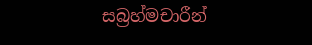සබ්‍රහ්මචාරීන්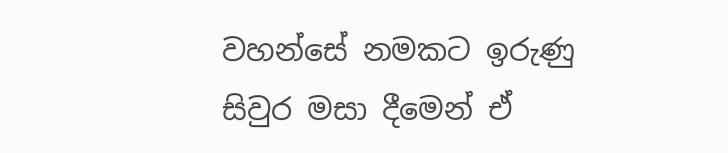වහන්සේ නමකට ඉරුණු සිවුර මසා දීමෙන් ඒ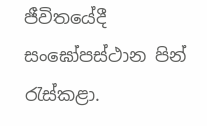ජීවිතයේදී සංඝෝපස්ථාන පින් රැස්කළා.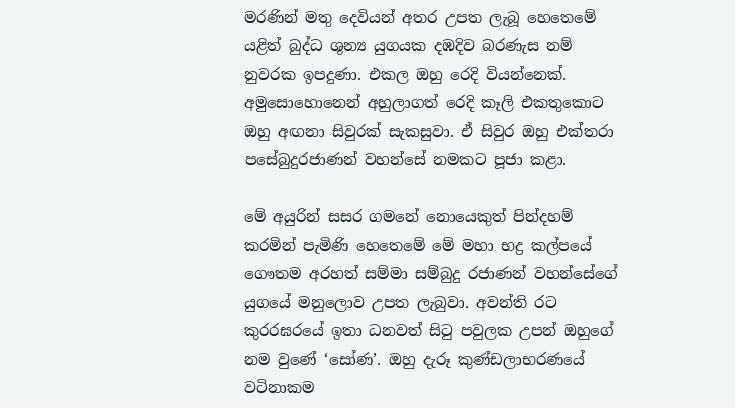මරණින් මතු දෙවියන් අතර උපත ලැබූ හෙතෙමේ යළිත් බුද්ධ ශුන්‍ය යුගයක දඹදිව බරණැස නම් නුවරක ඉපදුණා. එකල ඔහු රෙදි වියන්නෙක්. අමුසොහොනෙන් අහුලාගත් රෙදි කෑලි එකතුකොට ඔහු අඟනා සිවුරක් සැකසුවා. ඒ සිවුර ඔහු එක්තරා පසේබුදුරජාණන් වහන්සේ නමකට පූජා කළා.

මේ අයුරින් සසර ගමනේ නොයෙකුත් පින්දහම් කරමින් පැමිණි හෙතෙමේ මේ මහා භද්‍ර කල්පයේ ගෞතම අරහත් සම්මා සම්බුදු රජාණන් වහන්සේගේ යුගයේ මනුලොව උපත ලැබුවා. අවන්ති රට කුරරඝරයේ ඉතා ධනවත් සිටු පවුලක උපන් ඔහුගේ නම වුණේ ‘සෝණ’. ඔහු දැරූ කුණ්ඩලාභරණයේ වටිනාකම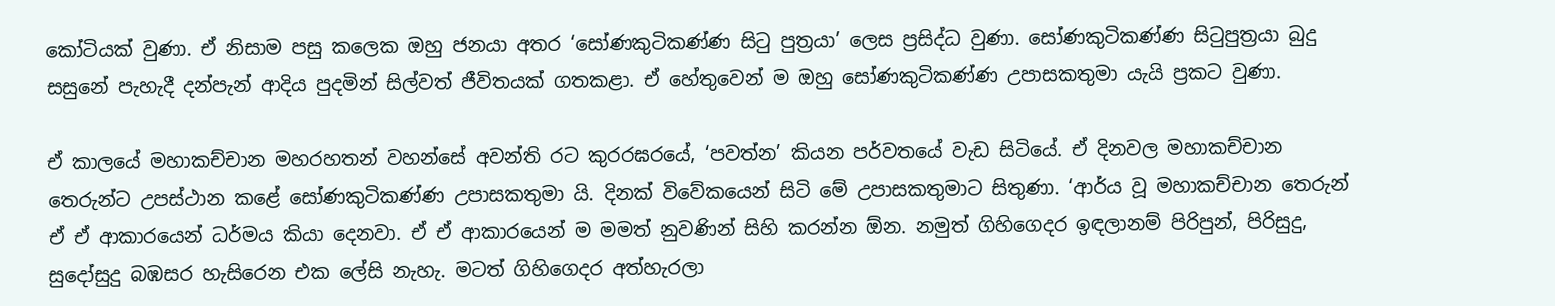කෝටියක් වුණා. ඒ නිසාම පසු කලෙක ඔහු ජනයා අතර ‘සෝණකුටිකණ්ණ සිටු පුත්‍රයා’ ලෙස ප්‍රසිද්ධ වුණා. සෝණකුටිකණ්ණ සිටුපුත්‍රයා බුදු සසුනේ පැහැදී දන්පැන් ආදිය පුදමින් සිල්වත් ජීවිතයක් ගතකළා. ඒ හේතුවෙන් ම ඔහු සෝණකුටිකණ්ණ උපාසකතුමා යැයි ප්‍රකට වුණා.

ඒ කාලයේ මහාකච්චාන මහරහතන් වහන්සේ අවන්ති රට කුරරඝරයේ, ‘පවත්න’ කියන පර්වතයේ වැඩ සිටියේ. ඒ දිනවල මහාකච්චාන තෙරුන්ට උපස්ථාන කළේ සෝණකුටිකණ්ණ උපාසකතුමා යි. දිනක් විවේකයෙන් සිටි මේ උපාසකතුමාට සිතුණා. ‘ආර්ය වූ මහාකච්චාන තෙරුන් ඒ ඒ ආකාරයෙන් ධර්මය කියා දෙනවා. ඒ ඒ ආකාරයෙන් ම මමත් නුවණින් සිහි කරන්න ඕන. නමුත් ගිහිගෙදර ඉඳලානම් පිරිපුන්, පිරිසුදු, සුදෝසුදු බඹසර හැසිරෙන එක ලේසි නැහැ. මටත් ගිහිගෙදර අත්හැරලා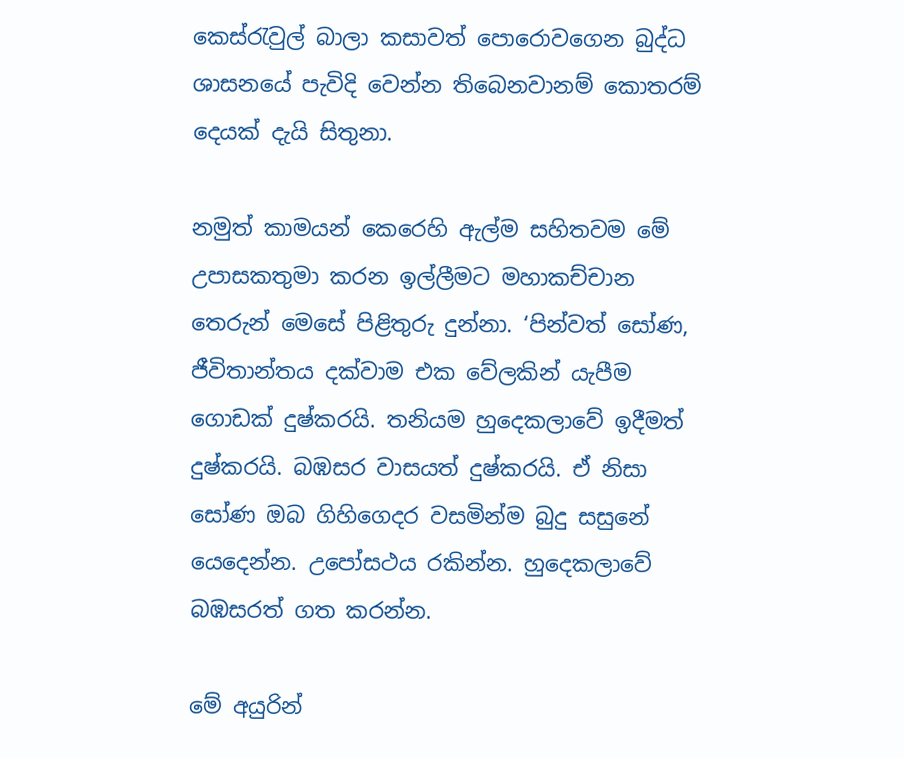කෙස්රැවුල් බාලා කසාවත් පොරොවගෙන බුද්ධ ශාසනයේ පැවිදි වෙන්න තිබෙනවානම් කොතරම් දෙයක් දැයි සිතුනා.

නමුත් කාමයන් කෙරෙහි ඇල්ම සහිතවම මේ උපාසකතුමා කරන ඉල්ලීමට මහාකච්චාන තෙරුන් මෙසේ පිළිතුරු දුන්නා. ‘පින්වත් සෝණ, ජීවිතාන්තය දක්වාම එක වේලකින් යැපීම ගොඩක් දුෂ්කරයි. තනියම හුදෙකලාවේ ඉදීමත් දුෂ්කරයි. බඹසර වාසයත් දුෂ්කරයි. ඒ නිසා සෝණ ඔබ ගිහිගෙදර වසමින්ම බුදු සසුනේ යෙදෙන්න. උපෝසථය රකින්න. හුදෙකලාවේ බඹසරත් ගත කරන්න.

මේ අයුරින්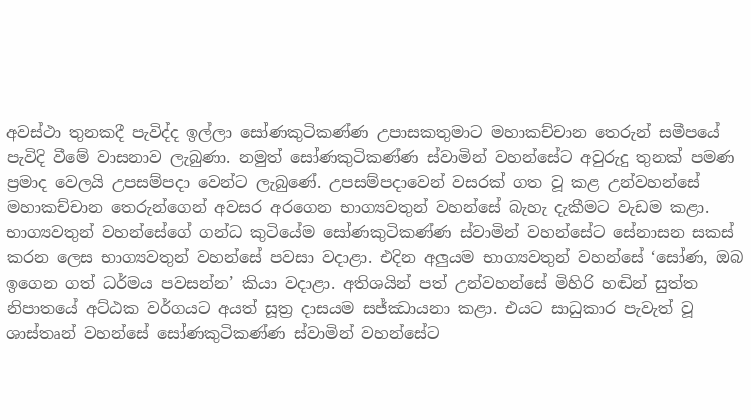අවස්ථා තුනකදී පැවිද්ද ඉල්ලා සෝණකුටිකණ්ණ උපාසකතුමාට මහාකච්චාන තෙරුන් සමීපයේ පැවිදි වීමේ වාසනාව ලැබුණා. නමුත් සෝණකුටිකණ්ණ ස්වාමින් වහන්සේට අවුරුදු තුනක් පමණ ප්‍රමාද වෙලයි උපසම්පදා වෙන්ට ලැබුණේ. උපසම්පදාවෙන් වසරක් ගත වූ කළ උන්වහන්සේ මහාකච්චාන තෙරුන්ගෙන් අවසර අරගෙන භාග්‍යවතුන් වහන්සේ බැහැ දැකීමට වැඩම කළා. භාග්‍යවතුන් වහන්සේගේ ගන්ධ කුටියේම සෝණකුටිකණ්ණ ස්වාමින් වහන්සේට සේනාසන සකස් කරන ලෙස භාග්‍යවතුන් වහන්සේ පවසා වදාළා. එදින අලුයම භාග්‍යවතුන් වහන්සේ ‘සෝණ, ඔබ ඉගෙන ගත් ධර්මය පවසන්න’ කියා වදාළා. අතිශයින් පත් උන්වහන්සේ මිහිරි හඬින් සුත්ත නිපාතයේ අට්ඨක වර්ගයට අයත් සූත්‍ර දාසයම සජ්ඣායනා කළා. එයට සාධුකාර පැවැත් වූ ශාස්තෘන් වහන්සේ සෝණකුටිකණ්ණ ස්වාමින් වහන්සේට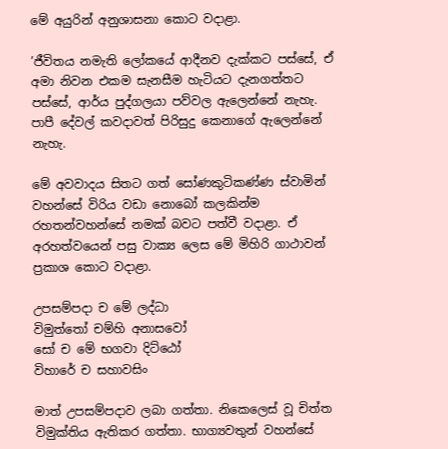මේ අයුරින් අනුශාසනා කොට වදාළා.

’ජීවිතය නමැති ලෝකයේ ආදීනව දැක්කට පස්සේ, ඒ අමා නිවන එකම සැනසීම හැටියට දැනගත්තට පස්සේ, ආර්ය පුද්ගලයා පව්වල ඇලෙන්නේ නැහැ. පාපී දේවල් කවදාවත් පිරිසුදු කෙනාගේ ඇලෙන්නේ නැහැ.

මේ අවවාදය සිතට ගත් සෝණකුටිකණ්ණ ස්වාමින් වහන්සේ විරිය වඩා නොබෝ කලකින්ම රහතන්වහන්සේ නමක් බවට පත්වී වදාළා. ඒ අරහත්වයෙන් පසු වාක්‍ය ලෙස මේ මිහිරි ගාථාවන් ප්‍රකාශ කොට වදාළා.

උපසම්පදා ච මේ ලද්ධා
විමුත්තෝ චම්හි අනාසවෝ
සෝ ච මේ භගවා දිට්ඨෝ
විහාරේ ච සහාවසිං

මාත් උපසම්පදාව ලබා ගත්තා. නිකෙලෙස් වූ චිත්ත විමුක්තිය ඇතිකර ගත්තා. භාග්‍යවතුන් වහන්සේ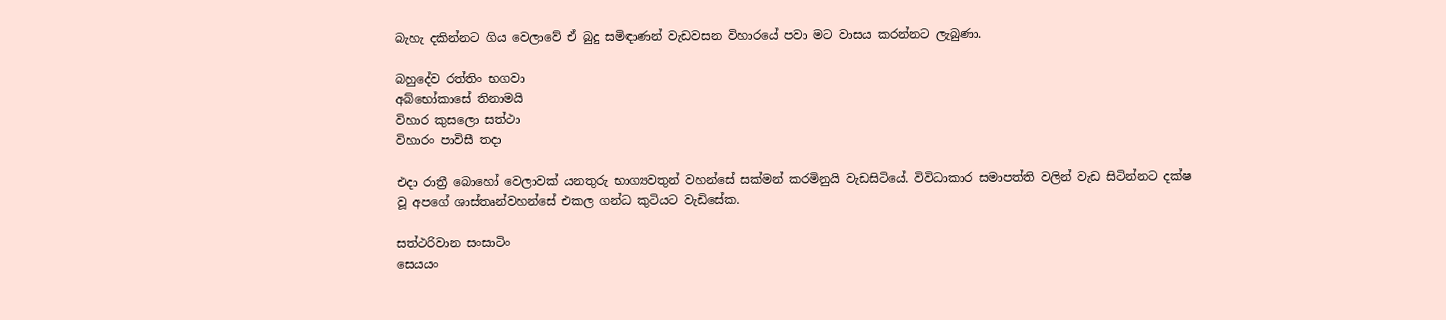බැහැ දකින්නට ගිය වෙලාවේ ඒ බුදු සමිඳාණන් වැඩවසන විහාරයේ පවා මට වාසය කරන්නට ලැබුණා.

බහුදේව රත්තිං භගවා
අබ්භෝකාසේ තිනාමයි
විහාර කුසලො සත්ථා
විහාරං පාවිසී තදා

එදා රාත්‍රී බොහෝ වෙලාවක් යනතුරු භාග්‍යවතුන් වහන්සේ සක්මන් කරමිනුයි වැඩසිටියේ. විවිධාකාර සමාපත්ති වලින් වැඩ සිටින්නට දක්ෂ වූ අපගේ ශාස්තෘන්වහන්සේ එකල ගන්ධ කුටියට වැඩිසේක.

සත්ථරිවාන සංසාටිං
සෙයයං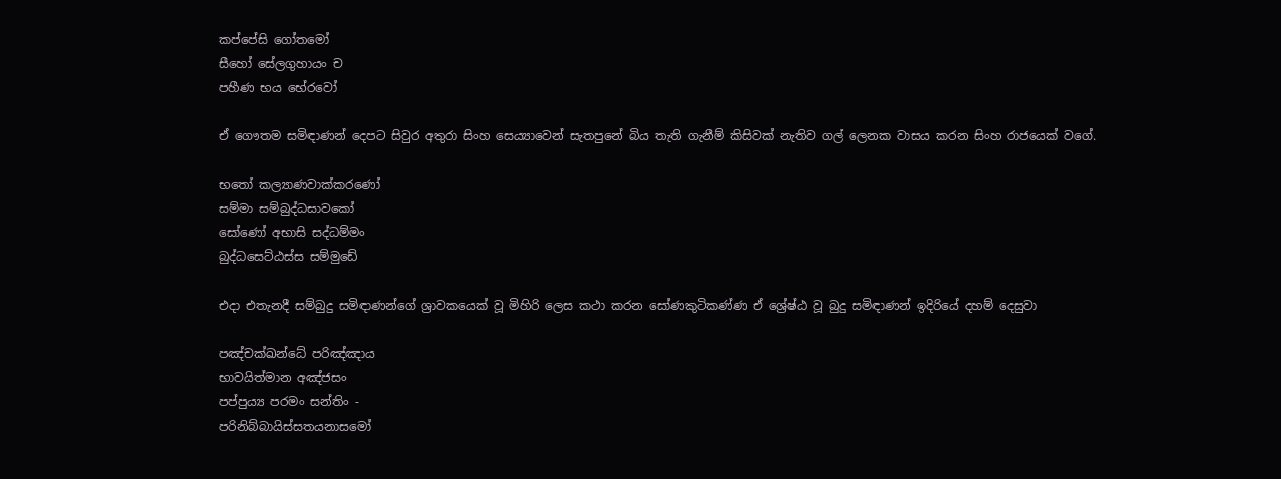කප්පේසි ගෝතමෝ
සීහෝ සේලගුහායං ච
පහීණ භය භේරවෝ

ඒ ගෞතම සමිඳාණන් දෙපට සිවුර අතුරා සිංහ සෙය්‍යාවෙන් සැතපුනේ බිය තැති ගැනීම් කිසිවක් නැතිව ගල් ලෙනක වාසය කරන සිංහ රාජයෙක් වගේ.

භතෝ කල්‍යාණවාක්කරණෝ
සම්මා සම්බුද්ධසාවකෝ
සෝණෝ අභාසි සද්ධම්මං
බුද්ධසෙට්ඨස්ස සම්මුඩේ

එදා එතැනදී සම්බුදු සමිඳාණන්ගේ ශ්‍රාවකයෙක් වූ මිහිරි ලෙස කථා කරන සෝණකුටිකණ්ණ ඒ ශ්‍රේෂ්ඨ වූ බුදු සමිඳාණන් ඉදිරියේ දහම් දෙසුවා

පඤ්චක්ඛන්ධේ පරිඤ්ඤාය
භාවයිත්මාන අඤ්ජසං
පප්පුය්‍ය පරමං සන්තිං -
පරිනිබ්බායිස්සතයනාසමෝ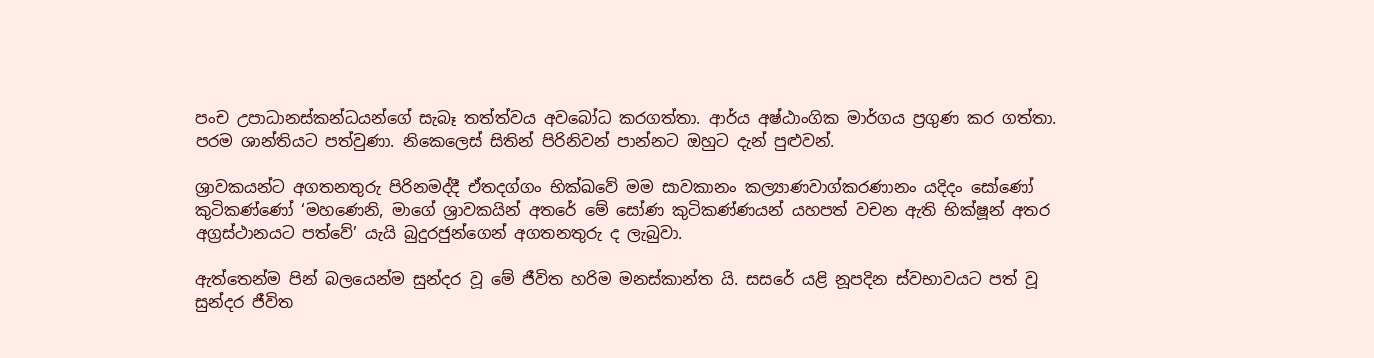පංච උපාධානස්කන්ධයන්ගේ සැබෑ තත්ත්වය අවබෝධ කරගත්තා. ආර්ය අෂ්ඨාංගික මාර්ගය ප්‍රගුණ කර ගත්තා. පරම ශාන්තියට පත්වුණා. නිකෙලෙස් සිතින් පිරිනිවන් පාන්නට ඔහුට දැන් පුළුවන්.

ශ්‍රාවකයන්ට අගතනතුරු පිරිනමද්දී ඒතදග්ගං භික්ඛවේ මම සාවකානං කල්‍යාණවාග්කරණානං යදිදං සෝණෝ කුටිකණ්ණෝ ‘මහණෙනි, මාගේ ශ්‍රාවකයින් අතරේ මේ සෝණ කුටිකණ්ණයන් යහපත් වචන ඇති භික්ෂූන් අතර අග්‍රස්ථානයට පත්වේ’ යැයි බුදුරජුන්ගෙන් අගතනතුරු ද ලැබුවා.

ඇත්තෙන්ම පින් බලයෙන්ම සුන්දර වූ මේ ජීවිත හරිම මනස්කාන්ත යි. සසරේ යළි නූපදින ස්වභාවයට පත් වූ සුන්දර ජීවිත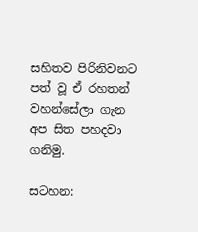සහිතව පිරිනිවනට පත් වූ ඒ රහතන් වහන්සේලා ගැන අප සිත පහදවා ගනිමු.

සටහන: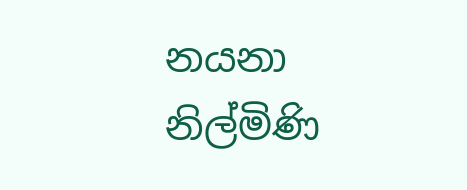නයනා නිල්මිණි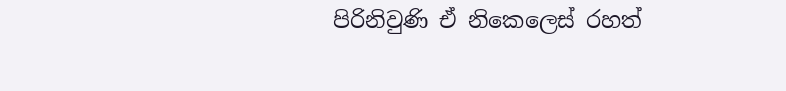පිරිනිවුණි ඒ නිකෙලෙස් රහත්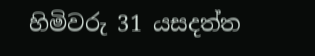හිමිවරු 31 යසදත්ත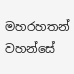මහරහතන් වහන්සේ